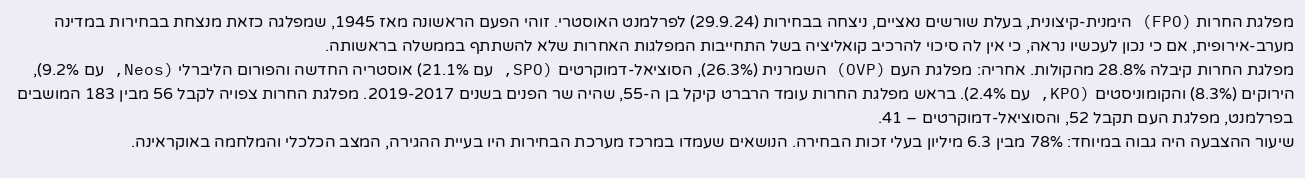מפלגת החרות (FPO) הימנית-קיצונית, בעלת שורשים נאציים, ניצחה בבחירות (29.9.24) לפרלמנט האוסטרי. זוהי הפעם הראשונה מאז 1945, שמפלגה כזאת מנצחת בבחירות במדינה מערב-אירופית, אם כי נכון לעכשיו נראה, כי אין לה סיכוי להרכיב קואליציה בשל התחייבות המפלגות האחרות שלא להשתתף בממשלה בראשותה.
מפלגת החרות קיבלה 28.8% מהקולות. אחריה: מפלגת העם (OVP) השמרנית (26.3%), הסוציאל-דמוקרטים (SPO, עם 21.1%) אוסטריה החדשה והפורום הליברלי (Neos, עם 9.2%), הירוקים (8.3%) והקומוניסטים (KPO, עם 2.4%). בראש מפלגת החרות עומד הרברט קיקל בן ה-55, שהיה שר הפנים בשנים 2019-2017. מפלגת החרות צפויה לקבל 56 מבין 183 המושבים בפרלמנט, מפלגת העם תקבל 52, והסוציאל-דמוקרטים – 41.
שיעור ההצבעה היה גבוה במיוחד: 78% מבין 6.3 מיליון בעלי זכות הבחירה. הנושאים שעמדו במרכז מערכת הבחירות היו בעיית ההגירה, המצב הכלכלי והמלחמה באוקראינה.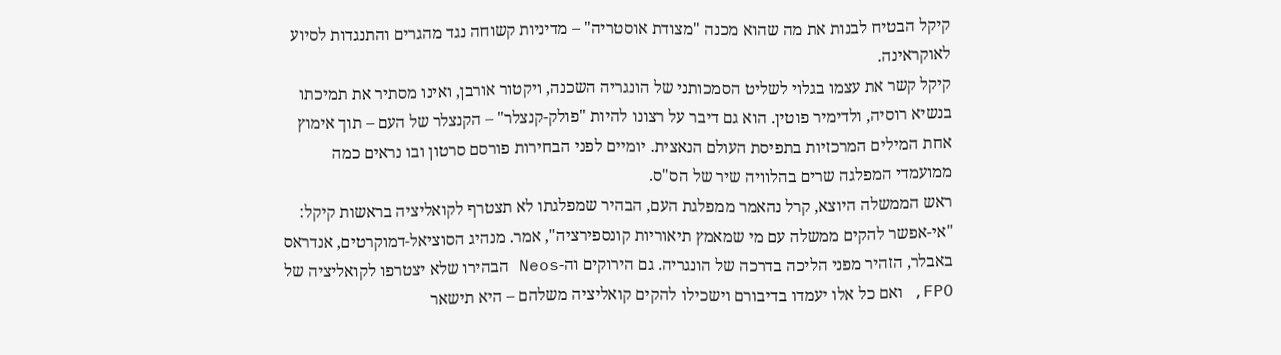קיקל הבטיח לבנות את מה שהוא מכנה "מצודת אוסטריה" – מדיניות קשוחה נגד מהגרים והתנגדות לסיוע לאוקראינה.
קיקל קשר את עצמו בגלוי לשליט הסמכותני של הונגריה השכנה, ויקטור אורבן, ואינו מסתיר את תמיכתו בנשיא רוסיה, ולדימיר פוטין. הוא גם דיבר על רצונו להיות "פולק-קנצלר" – הקנצלר של העם – תוך אימוץ אחת המילים המרכזיות בתפיסת העולם הנאצית. יומיים לפני הבחירות פורסם סרטון ובו נראים כמה ממועמדי המפלגה שרים בהלוויה שיר של הס"ס.
ראש הממשלה היוצא, קרל נהאמר ממפלגת העם, הבהיר שמפלגתו לא תצטרף לקואליציה בראשות קיקל: "אי-אפשר להקים ממשלה עם מי שמאמץ תיאוריות קונספירציה", אמר. מנהיג הסוציאל-דמוקרטים, אנדראס באבלר, הזהיר מפני הליכה בדרכה של הונגריה. גם הירוקים וה-Neos הבהירו שלא יצטרפו לקואליציה של FPO, ואם כל אלו יעמדו בדיבורם וישכילו להקים קואליציה משלהם – היא תישאר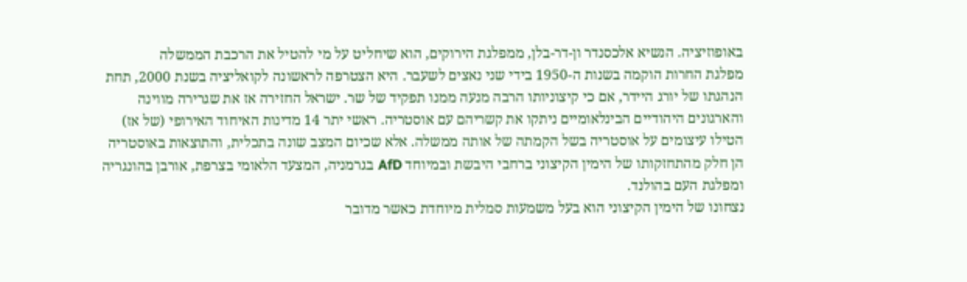באופוזיציה. הנשיא אלכסנדר ון-דר-בלן, ממפלגת הירוקים, הוא שיחליט על מי להטיל את הרכבת הממשלה
מפלגת החרות הוקמה בשנות ה-1950 בידי שני נאצים לשעבר. היא הצטרפה לראשונה לקואליציה בשנת 2000, תחת הנהגתו של יורג היידר, אם כי קיצוניותו הרבה מנעה ממנו תפקיד של שר. ישראל החזירה אז את שגרירה מווינה והארגונים היהודיים הבינלאומיים ניתקו את קשריהם עם אוסטריה. ראשי יתר 14 מדינות האיחוד האירופי (של אז) הטילו עיצומים על אוסטריה בשל הקמתה של אותה ממשלה. אלא שכיום המצב שונה בתכלית, והתוצאות באוסטריה הן חלק מהתחזקותו של הימין הקיצוני ברחבי היבשת ובמיוחד AfD בגרמניה, המצעד הלאומי בצרפת, אורבן בהונגריה ומפלגת העם בהולנד.
נצחונו של הימין הקיצוני הוא בעל משמעות סמלית מיוחדת כאשר מדובר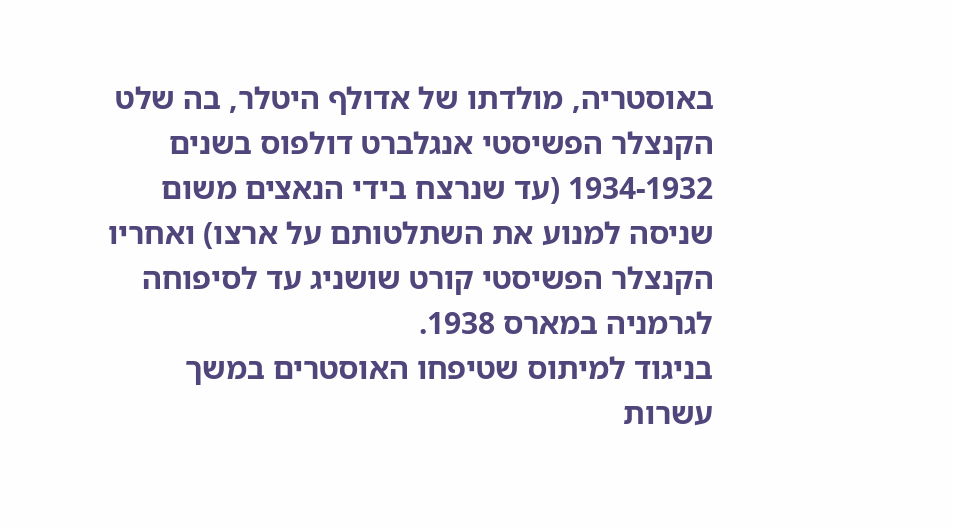באוסטריה, מולדתו של אדולף היטלר, בה שלט הקנצלר הפשיסטי אנגלברט דולפוס בשנים 1934-1932 (עד שנרצח בידי הנאצים משום שניסה למנוע את השתלטותם על ארצו) ואחריו הקנצלר הפשיסטי קורט שושניג עד לסיפוחה לגרמניה במארס 1938.
בניגוד למיתוס שטיפחו האוסטרים במשך עשרות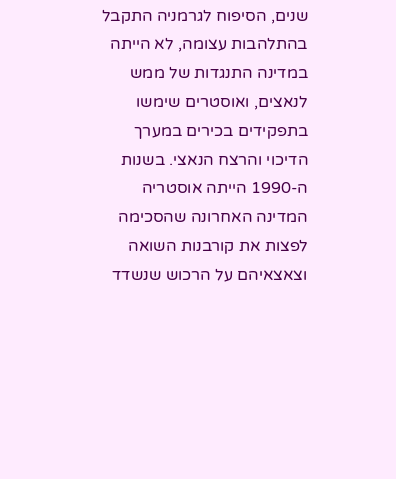שנים, הסיפוח לגרמניה התקבל בהתלהבות עצומה, לא הייתה במדינה התנגדות של ממש לנאצים, ואוסטרים שימשו בתפקידים בכירים במערך הדיכוי והרצח הנאצי. בשנות ה-1990 הייתה אוסטריה המדינה האחרונה שהסכימה לפצות את קורבנות השואה וצאצאיהם על הרכוש שנשדד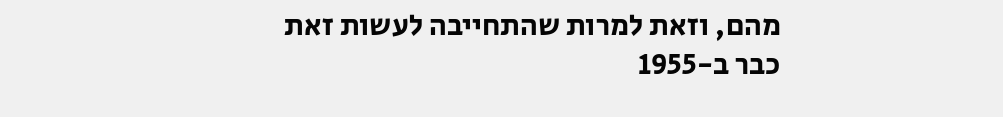מהם, וזאת למרות שהתחייבה לעשות זאת כבר ב-1955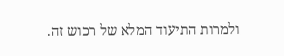ולמרות התיעוד המלא של רכוש זה.